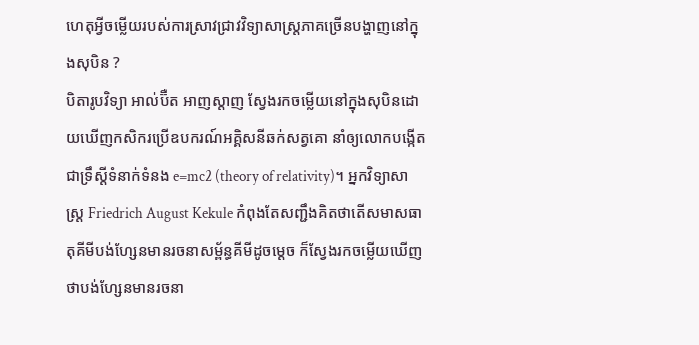ហេតុអ្វីចម្លើយរបស់ការស្រាវជ្រាវវិទ្យាសាស្ត្រភាគច្រើនបង្ហាញនៅក្នុងសុបិន ?
បិតារូបវិទ្យា អាល់ប៊ឺត អាញស្តាញ ស្វែងរកចម្លើយនៅក្នុងសុបិនដោយឃើញកសិករប្រើឧបករណ៍អគ្គិសនីឆក់សត្វគោ នាំឲ្យលោកបង្កើតជាទ្រឹស្ដីទំនាក់ទំនង e=mc2 (theory of relativity)។ អ្នកវិទ្យាសាស្ត្រ Friedrich August Kekule កំពុងតែសញ្ជឹងគិតថាតើសមាសធាតុគីមីបង់ហ្សែនមានរចនាសម្ព័ន្ធគីមីដូចម្ដេច ក៏ស្វែងរកចម្លើយឃើញថាបង់ហ្សែនមានរចនា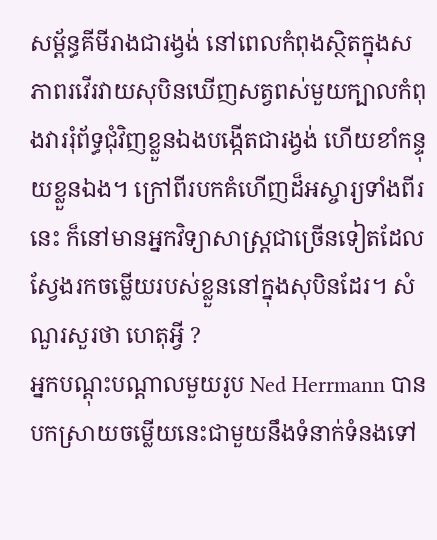សម្ព័ន្ធគីមីរាងជារង្វង់ នៅពេលកំពុងស្ថិតក្នុងសភាពរវើរវាយសុបិនឃើញសត្វពស់មួយក្បាលកំពុងវាររុំព័ទ្ធជុំវិញខ្លួនឯងបង្កើតជារង្វង់ ហើយខាំកន្ទុយខ្លួនឯង។ ក្រៅពីរបកគំហើញដ៏អស្ចារ្យទាំងពីរនេះ ក៏នៅមានអ្នកវិទ្យាសាស្ត្រជាច្រើនទៀតដែលស្វែងរកចម្លើយរបស់ខ្លួននៅក្នុងសុបិនដែរ។ សំណួរសួរថា ហេតុអ្វី ?
អ្នកបណ្ដុះបណ្ដាលមួយរូប Ned Herrmann បានបកស្រាយចម្លើយនេះជាមួយនឹងទំនាក់ទំនងទៅ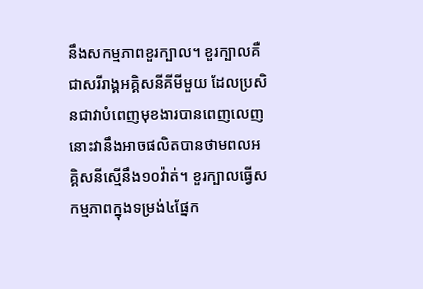នឹងសកម្មភាពខួរក្បាល។ ខួរក្បាលគឺជាសរីរាង្គអគ្គិសនីគីមីមួយ ដែលប្រសិនជាវាបំពេញមុខងារបានពេញលេញ នោះវានឹងអាចផលិតបានថាមពលអគ្គិសនីស្មើនឹង១០វ៉ាត់។ ខួរក្បាលធ្វើសកម្មភាពក្នុងទម្រង់៤ផ្នែក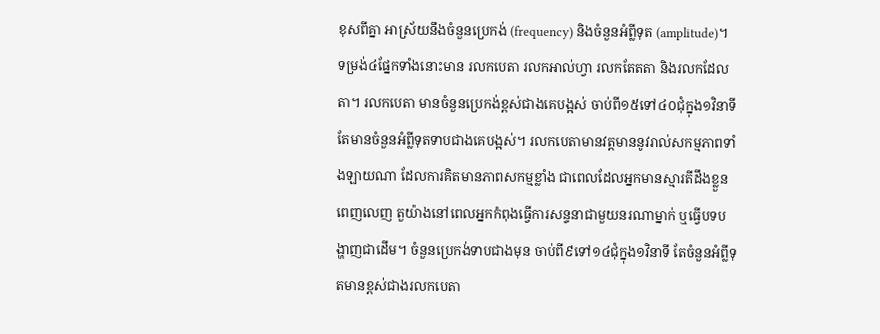ខុសពីគ្នា អាស្រ័យនឹងចំនួនប្រេកង់ (frequency) និងចំនួនអំព្លីទុត (amplitude)។
ទម្រង់៤ផ្នែកទាំងនោះមាន រលកបេតា រលកអាល់ហ្វា រលកតែតតា និងរលកដែលតា។ រលកបេតា មានចំនួនប្រេកង់ខ្ពស់ជាងគេបង្អស់ ចាប់ពី១៥ទៅ៤០ជុំក្នុង១វិនាទី តែមានចំនួនអំព្លីទុតទាបជាងគេបង្អស់។ រលកបេតាមានវត្តមាននូវរាល់សកម្មភាពទាំងឡាយណា ដែលការគិតមានភាពសកម្មខ្លាំង ជាពេលដែលអ្នកមានស្មារតីដឹងខ្លួនពេញលេញ តួយ៉ាងនៅពេលអ្នកកំពុងធ្វើការសន្ទនាជាមួយនរណាម្នាក់ ឬធ្វើបទបង្ហាញជាដើម។ ចំនួនប្រេកង់ទាបជាងមុន ចាប់ពី៩ទៅ១៤ជុំក្នុង១វិនាទី តែចំនួនអំព្លីទុតមានខ្ពស់ជាងរលកបេតា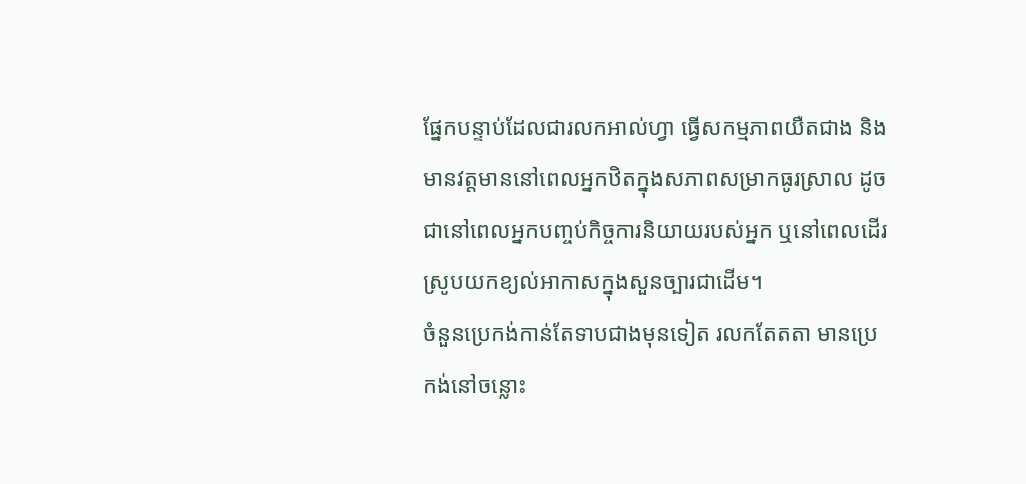ផ្នែកបន្ទាប់ដែលជារលកអាល់ហ្វា ធ្វើសកម្មភាពយឺតជាង និងមានវត្តមាននៅពេលអ្នកឋិតក្នុងសភាពសម្រាកធូរស្រាល ដូចជានៅពេលអ្នកបញ្ចប់កិច្ចការនិយាយរបស់អ្នក ឬនៅពេលដើរស្រូបយកខ្យល់អាកាសក្នុងសួនច្បារជាដើម។
ចំនួនប្រេកង់កាន់តែទាបជាងមុនទៀត រលកតែតតា មានប្រេកង់នៅចន្លោះ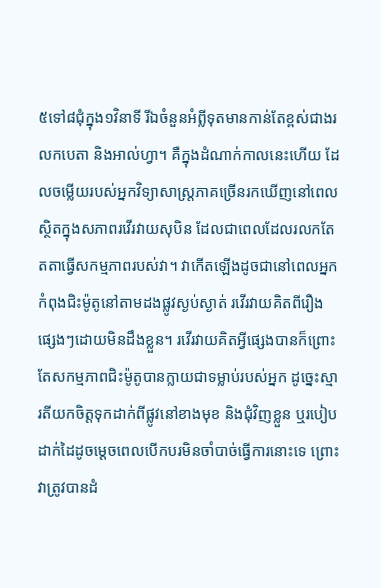៥ទៅ៨ជុំក្នុង១វិនាទី រីឯចំនួនអំព្លីទុតមានកាន់តែខ្ពស់ជាងរលកបេតា និងអាល់ហ្វា។ គឺក្នុងដំណាក់កាលនេះហើយ ដែលចម្លើយរបស់អ្នកវិទ្យាសាស្ត្រភាគច្រើនរកឃើញនៅពេលស្ថិតក្នុងសភាពរវើរវាយសុបិន ដែលជាពេលដែលរលកតែតតាធ្វើសកម្មភាពរបស់វា។ វាកើតឡើងដូចជានៅពេលអ្នកកំពុងជិះម៉ូតូនៅតាមដងផ្លូវស្ងប់ស្ងាត់ រវើរវាយគិតពីរឿងផ្សេងៗដោយមិនដឹងខ្លួន។ រវើរវាយគិតអ្វីផ្សេងបានក៏ព្រោះតែសកម្មភាពជិះម៉ូតូបានក្លាយជាទម្លាប់របស់អ្នក ដូច្នេះស្មារតីយកចិត្តទុកដាក់ពីផ្លូវនៅខាងមុខ និងជុំវិញខ្លួន ឬរបៀបដាក់ដៃដូចម្ដេចពេលបើកបរមិនចាំបាច់ធ្វើការនោះទេ ព្រោះវាត្រូវបានដំ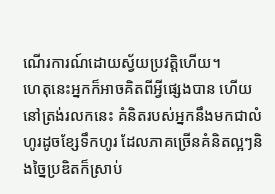ណើរការណ៍ដោយស្វ័យប្រវត្តិហើយ។
ហេតុនេះអ្នកក៏អាចគិតពីអ្វីផ្សេងបាន ហើយនៅត្រង់រលកនេះ គំនិតរបស់អ្នកនឹងមកជាលំហូរដូចខ្សែទឹកហូរ ដែលភាគច្រើនគំនិតល្អៗនិងច្នៃប្រឌិតក៏ស្រាប់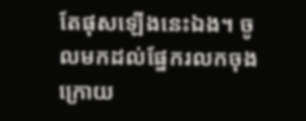តែផុសឡើងនេះឯង។ ចូលមកដល់ផ្នែករលកចុងក្រោយ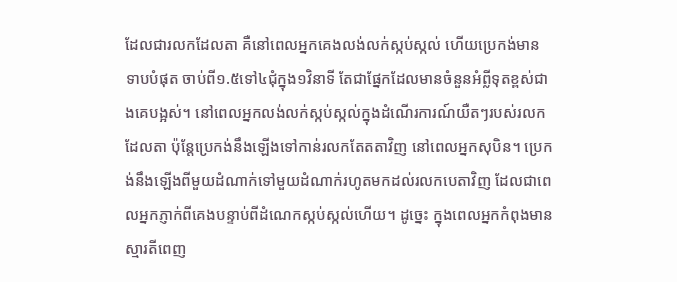ដែលជារលកដែលតា គឺនៅពេលអ្នកគេងលង់លក់ស្កប់ស្កល់ ហើយប្រេកង់មានទាបបំផុត ចាប់ពី១.៥ទៅ៤ជុំក្នុង១វិនាទី តែជាផ្នែកដែលមានចំនួនអំព្លីទុតខ្ពស់ជាងគេបង្អស់។ នៅពេលអ្នកលង់លក់ស្កប់ស្កល់ក្នុងដំណើរការណ៍យឺតៗរបស់រលកដែលតា ប៉ុន្តែប្រេកង់នឹងឡើងទៅកាន់រលកតែតតាវិញ នៅពេលអ្នកសុបិន។ ប្រេកង់នឹងឡើងពីមួយដំណាក់ទៅមួយដំណាក់រហូតមកដល់រលកបេតាវិញ ដែលជាពេលអ្នកភ្ញាក់ពីគេងបន្ទាប់ពីដំណេកស្កប់ស្កល់ហើយ។ ដូច្នេះ ក្នុងពេលអ្នកកំពុងមានស្មារតីពេញ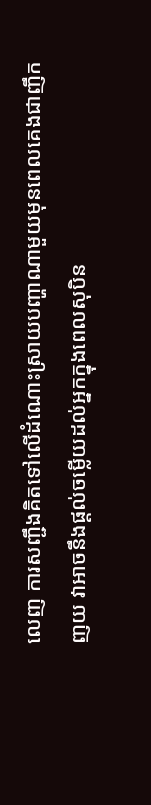លេញ ការសញ្ជឹងគិតទៅលើដំណោះស្រាយបញ្ហាណាមួយមុនពេលគេងជាញឹកញយ វាអាចនឹងផ្ដល់ចម្លើយដល់អ្នកក្នុងពេលសុបិន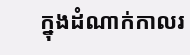ក្នុងដំណាក់កាលរ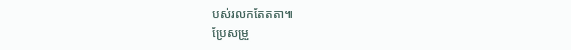បស់រលកតែតតា៕
ប្រែសម្រួ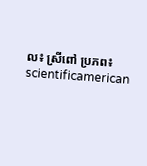ល៖ ស្រីពៅ ប្រភព៖ scientificamerican